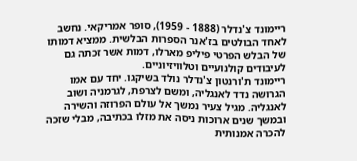ריימונד צ'נדלר (1888 - 1959), סופר אמריקאי. נחשב לאחד הבולטים בז'אנר הספרות הבלשית. ממציא דמותו של הבלש הפרטי פיליפ מארלו, דמות אשר זכתה גם לעיבודים קולנועיים וטלוויזיוניים.
ריימונד ת'ורנטון צ'נדלר נולד בשיקגו. יחד עם אמו הגרושה נדד לאנגליה, ומשם לצרפת, לגרמניה ושוב לאנגליה. מגיל צעיר נמשך אל עולם הפרוזה והשירה ובמשך שנים ארוכות ניסה את מזלו בכתיבה, מבלי שזכה להכרה אמנותית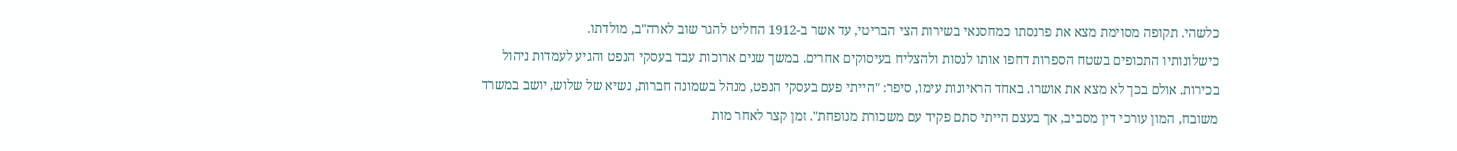כלשהי. תקופה מסוימת מצא את פרנסתו כמחסנאי בשירות הצי הבריטי, עד אשר ב-1912 החליט להגר שוב לארה"ב, מולדתו.
כישלונותיו התכופים בשטח הספרות דחפו אותו לנסות ולהצליח בעיסוקים אחרים. במשך שנים ארוכות עבד בעסקי הנפט והגיע לעמדות ניהול בכירות. אולם בכך לא מצא את אושרו. באחד הראיונות עימו, סיפר: "הייתי פעם בעסקי הנפט, מנהל בשמונה חברות, נשיא של שלוש, יושב במשרד משובח, המון עורכי דין מסביב, אך בעצם הייתי סתם פקיד עם משכורת מנופחת". זמן קצר לאחר מות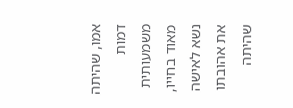אמו, שהיתה דמות משמעותית מאוד בחייו, נשא לאישה את אהובתו שהיתה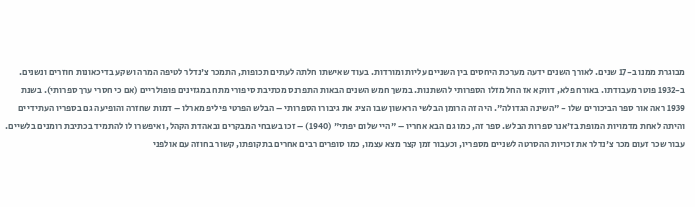מבוגרת ממנו ב-17 שנים. לאורך השנים ידעה מערכת היחסים בין השניים עליות ומורדות. בעוד שאישתו חלתה לעתים תכופות, התמכר צ'נדלר לטיפה המרה ושקע בדיכאונות חוזרים ונשנים.
ב-1932 פוטר מעבודתו. באורח פלא, דווקא אז החל מזלו הספרותי להשתנות. במשך חמש השנים הבאות התפרנס מכתיבת סיפורי מתח במגזינים פופולריים (אם כי חסרי ערך ספרותי). בשנת 1939 ראה אור ספר הביכורים שלו - "השינה הגדולה". היה זה הרומן הבלשי הראשון שבו הציג את גיבורו הספרותי – הבלש הפרטי פיליפ מארלו – דמות שחזרה והופיעה גם בספריו העתידיים והיתה לאחת מדמויות המופת בז'אנר ספרות הבלש. ספר זה, כמו גם הבא אחריו – "היי שלום יפתי" (1940) – זכו בשבחי המבקרים ובאהדת הקהל, ואיפשרו לו להתמיד בכתיבת רומנים בלשיים.
עבור שכר זעום מכר צ'נדלר את זכויות ההסרטה לשניים מספריו, וכעבור זמן קצר מצא עצמו, כמו סופרים רבים אחרים בתקופתו, קשור בחוזה עם אולפני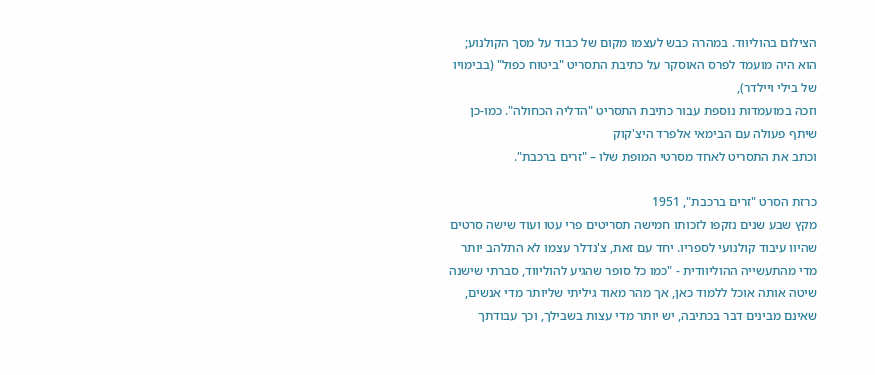הצילום בהוליווד. במהרה כבש לעצמו מקום של כבוד על מסך הקולנוע; הוא היה מועמד לפרס האוסקר על כתיבת התסריט "ביטוח כפול" (בבימויו של בילי ויילדר),
וזכה במועמדות נוספת עבור כתיבת התסריט "הדליה הכחולה". כמו-כן שיתף פעולה עם הבימאי אלפרד היצ'קוק
וכתב את התסריט לאחד מסרטי המופת שלו – "זרים ברכבת".

כרזת הסרט "זרים ברכבת", 1951
מקץ שבע שנים נזקפו לזכותו חמישה תסריטים פרי עטו ועוד שישה סרטים שהיוו עיבוד קולנועי לספריו. יחד עם זאת, צ'נדלר עצמו לא התלהב יותר מדי מהתעשייה ההוליוודית - "כמו כל סופר שהגיע להוליווד, סברתי שישנה שיטה אותה אוכל ללמוד כאן, אך מהר מאוד גיליתי שליותר מדי אנשים, שאינם מבינים דבר בכתיבה, יש יותר מדי עצות בשבילך, וכך עבודתך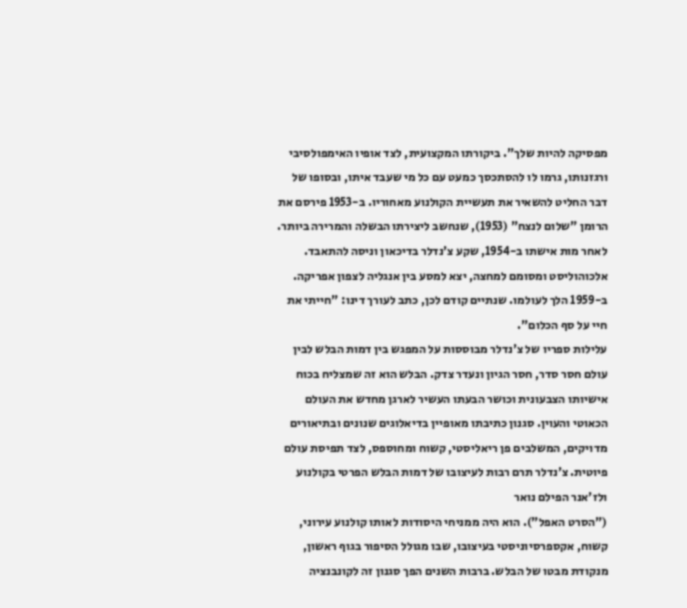מפסיקה להיות שלך". ביקורתו המקצועית, לצד אופיו האימפולסיבי ורגזנותו, גרמו לו להסתכסך כמעט עם כל מי שעבד איתו, ובסופו של דבר החליט להשאיר את תעשיית הקולנוע מאחוריו. ב-1953 פירסם את הרומן "שלום לנצח" (1953), שנחשב ליצירתו הבשלה והמרירה ביותר. לאחר מות אישתו ב-1954, שקע צ'נדלר בדיכאון וניסה להתאבד. אלכוהוליסט ומסומם למחצה, יצא למסע בין אנגליה לצפון אפריקה.
ב-1959 הלך לעולמו. שנתיים קודם לכן, כתב לעורך דינו: "חייתי את חיי על סף הכלום".
עלילות ספריו של צ'נדלר מבוססות על המפגש בין דמות הבלש לבין עולם חסר סדר, חסר הגיון ונעדר צדק. הבלש הוא זה שמצליח בכוח אישיותו הצבעונית וכושר הבעתו העשיר לארגן מחדש את העולם הכאוטי והעוין. סגנון כתיבתו מאופיין בדיאלוגים שנונים ובתיאורים מדויקים, המשלבים פן ריאליסטי, קשוח ומחוספס, לצד תפיסת עולם פיוטית. צ'נדלר תרם רבות לעיצובו של דמות הבלש הפרטי בקולנוע ולז'אנר הפילם נואר
("הסרט האפל"). הוא היה ממניחי היסודות לאותו קולנוע עירוני, קשוח, אקספרסיוניסטי בעיצובו, שבו מגולל הסיפור בגוף ראשון, מנקודת מבטו של הבלש. ברבות השנים הפך סגנון זה לקונבנציה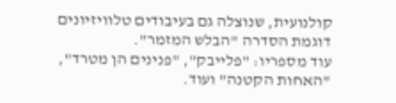קולנועית, שנוצלה גם בעיבודים טלוויזיונים דוגמת הסדרה "הבלש המזמר".
עוד מספריו: "פלייבק", "פנינים הן מטרד", "האחות הקטנה" ועוד.